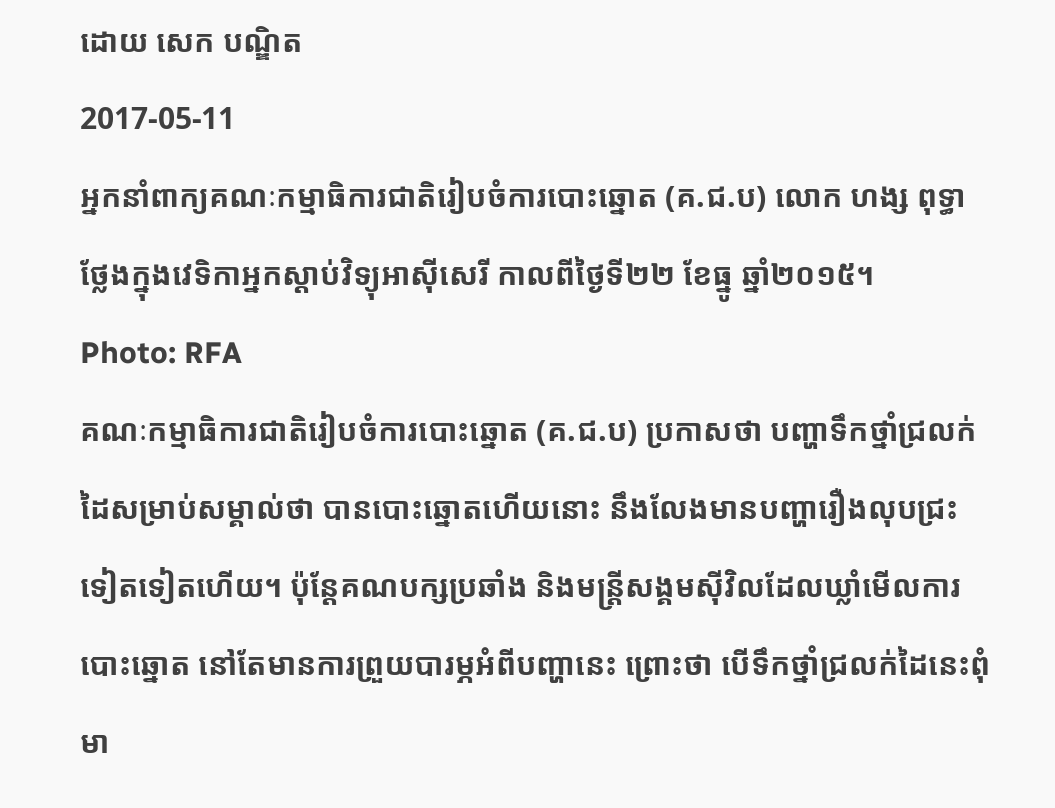ដោយ សេក បណ្ឌិត
2017-05-11
អ្នកនាំពាក្យគណៈកម្មាធិការជាតិរៀបចំការបោះឆ្នោត (គ.ជ.ប) លោក ហង្ស ពុទ្ធា ថ្លែងក្នុងវេទិកាអ្នកស្ដាប់វិទ្យុអាស៊ីសេរី កាលពីថ្ងៃទី២២ ខែធ្នូ ឆ្នាំ២០១៥។
Photo: RFA
គណៈកម្មាធិការជាតិរៀបចំការបោះឆ្នោត (គ.ជ.ប) ប្រកាសថា បញ្ហាទឹកថ្នាំជ្រលក់ដៃសម្រាប់សម្គាល់ថា បានបោះឆ្នោតហើយនោះ នឹងលែងមានបញ្ហារឿងលុបជ្រះទៀតទៀតហើយ។ ប៉ុន្តែគណបក្សប្រឆាំង និងមន្ត្រីសង្គមស៊ីវិលដែលឃ្លាំមើលការបោះឆ្នោត នៅតែមានការព្រួយបារម្ភអំពីបញ្ហានេះ ព្រោះថា បើទឹកថ្នាំជ្រលក់ដៃនេះពុំមា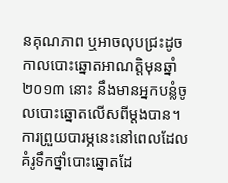នគុណភាព ឬអាចលុបជ្រះដូចកាលបោះឆ្នោតអាណត្តិមុនឆ្នាំ២០១៣ នោះ នឹងមានអ្នកបន្លំចូលបោះឆ្នោតលើសពីម្ដងបាន។
ការព្រួយបារម្ភនេះនៅពេលដែលគំរូទឹកថ្នាំបោះឆ្នោតដែ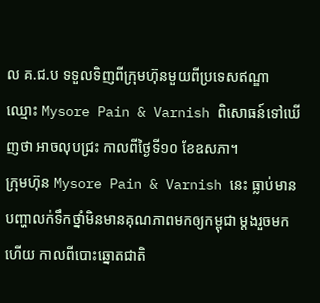ល គ.ជ.ប ទទួលទិញពីក្រុមហ៊ុនមួយពីប្រទេសឥណ្ឌា ឈ្មោះ Mysore Pain & Varnish ពិសោធន៍ទៅឃើញថា អាចលុបជ្រះ កាលពីថ្ងៃទី១០ ខែឧសភា។
ក្រុមហ៊ុន Mysore Pain & Varnish នេះ ធ្លាប់មានបញ្ហាលក់ទឹកថ្នាំមិនមានគុណភាពមកឲ្យកម្ពុជា ម្ដងរួចមកហើយ កាលពីបោះឆ្នោតជាតិ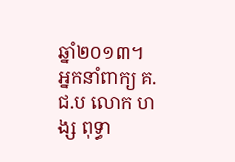ឆ្នាំ២០១៣។
អ្នកនាំពាក្យ គ.ជ.ប លោក ហង្ស ពុទ្ធា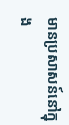មានប្រសាសន៍នៅក្នុង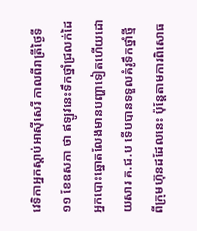វេទិកាអ្នកស្ដាប់អាស៊ីសេរី កាលពីរាត្រីថ្ងៃទី១១ ខែឧសភា ថា ឥឡូវនេះទឹកថ្នាំជ្រលក់ដៃអ្នកបោះឆ្នោតលែងមានបញ្ហាទៀតហើយដោយសារ គ.ជ.ប ទើបបានទទួលគំរូទឹកថ្នាំថ្មីពីក្រុមហ៊ុនដដែលនេះ ប៉ុន្តែតាមការពិសោធ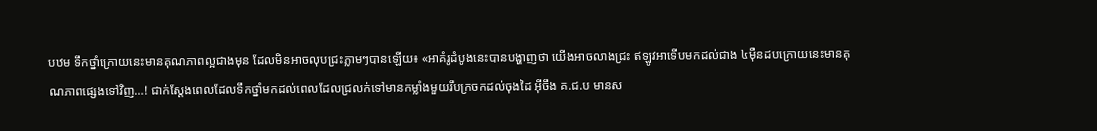បឋម ទឹកថ្នាំក្រោយនេះមានគុណភាពល្អជាងមុន ដែលមិនអាចលុបជ្រះភ្លាមៗបានឡើយ៖ «អាគំរូដំបូងនេះបានបង្ហាញថា យើងអាចលាងជ្រះ ឥឡូវអាទើបមកដល់ជាង ៤ម៉ឺនដបក្រោយនេះមានគុណភាពផ្សេងទៅវិញ…! ជាក់ស្ដែងពេលដែលទឹកថ្នាំមកដល់ពេលដែលជ្រលក់ទៅមានកម្លាំងមួយរឹបក្រចកដល់ចុងដៃ អ៊ីចឹង គ.ជ.ប មានស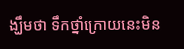ង្ឃឹមថា ទឹកថ្នាំក្រោយនេះមិន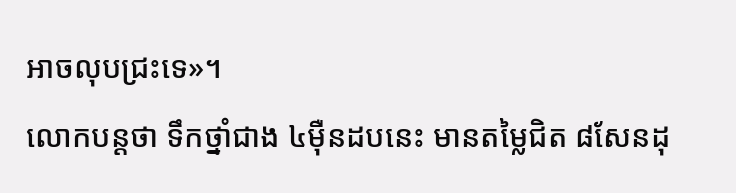អាចលុបជ្រះទេ»។
លោកបន្តថា ទឹកថ្នាំជាង ៤ម៉ឺនដបនេះ មានតម្លៃជិត ៨សែនដុ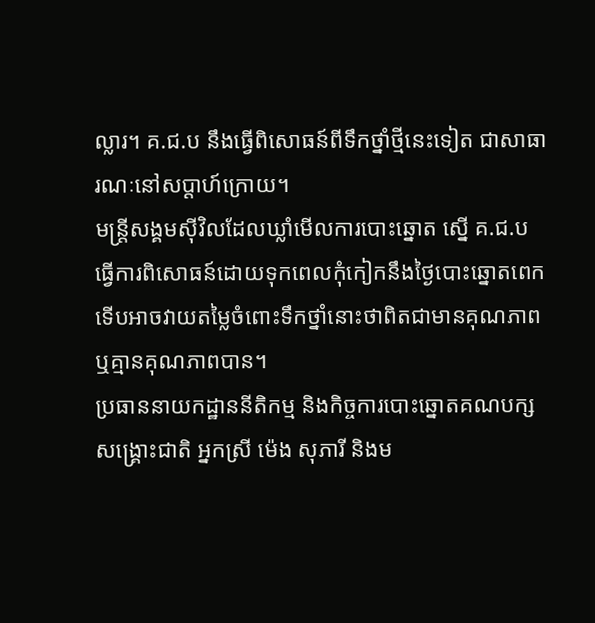ល្លារ។ គ.ជ.ប នឹងធ្វើពិសោធន៍ពីទឹកថ្នាំថ្មីនេះទៀត ជាសាធារណៈនៅសប្ដាហ៍ក្រោយ។
មន្ត្រីសង្គមស៊ីវិលដែលឃ្លាំមើលការបោះឆ្នោត ស្នើ គ.ជ.ប ធ្វើការពិសោធន៍ដោយទុកពេលកុំកៀកនឹងថ្ងៃបោះឆ្នោតពេក ទើបអាចវាយតម្លៃចំពោះទឹកថ្នាំនោះថាពិតជាមានគុណភាព ឬគ្មានគុណភាពបាន។
ប្រធាននាយកដ្ឋាននីតិកម្ម និងកិច្ចការបោះឆ្នោតគណបក្សសង្គ្រោះជាតិ អ្នកស្រី ម៉េង សុភារី និងម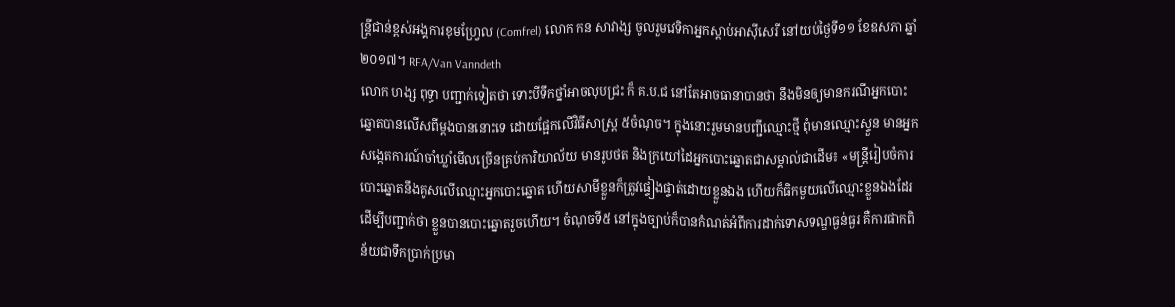ន្ត្រីជាន់ខ្ពស់អង្គការខុមហ្វ្រែល (Comfrel) លោក កន សាវាង្ស ចូលរួមវេទិកាអ្នកស្ដាប់អាស៊ីសេរី នៅយប់ថ្ងៃទី១១ ខែឧសភា ឆ្នាំ២០១៧។ RFA/Van Vanndeth
លោក ហង្ស ពុទ្ធា បញ្ជាក់ទៀតថា ទោះបីទឹកថ្នាំអាចលុបជ្រះ ក៏ គ.ប.ជ នៅតែអាចធានាបានថា នឹងមិនឲ្យមានករណីអ្នកបោះឆ្នោតបានលើសពីម្ដងបាននោះទេ ដោយផ្អែកលើវិធីសាស្ត្រ ៥ចំណុច។ ក្នុងនោះរួមមានបញ្ជីឈ្មោះថ្មី ពុំមានឈ្មោះស្ទួន មានអ្នកសង្កេតការណ៍ចាំឃ្លាំមើលច្រើនគ្រប់ការិយាល័យ មានរូបថត និងក្រយៅដៃអ្នកបោះឆ្នោតជាសម្គាល់ជាដើម៖ «មន្ត្រីរៀបចំការបោះឆ្នោតនឹងគូសលើឈ្មោះអ្នកបោះឆ្នោត ហើយសាមីខ្លួនក៏ត្រូវផ្ទៀងផ្ទាត់ដោយខ្លួនឯង ហើយក៏ធិកមួយលើឈ្មោះខ្លួនឯងដែរ ដើម្បីបញ្ជាក់ថា ខ្លួនបានបោះឆ្នោតរួចហើយ។ ចំណុចទី៥ នៅក្នុងច្បាប់ក៏បានកំណត់អំពីការដាក់ទោសទណ្ឌធ្ងន់ធ្ងរ គឺការផាកពិន័យជាទឹកប្រាក់ប្រមា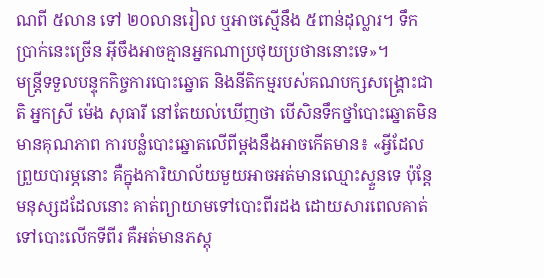ណពី ៥លាន ទៅ ២០លានរៀល ឬអាចស្មើនឹង ៥ពាន់ដុល្លារ។ ទឹកប្រាក់នេះច្រើន អ៊ីចឹងអាចគ្មានអ្នកណាប្រថុយប្រថាននោះទេ»។
មន្ត្រីទទួលបន្ទុកកិច្ចការបោះឆ្នោត និងនីតិកម្មរបស់គណបក្សសង្គ្រោះជាតិ អ្នកស្រី ម៉េង សុធារី នៅតែយល់ឃើញថា បើសិនទឹកថ្នាំបោះឆ្នោតមិនមានគុណភាព ការបន្លំបោះឆ្នោតលើពីម្ដងនឹងអាចកើតមាន៖ «អ្វីដែលព្រួយបារម្ភនោះ គឺក្នុងការិយាល័យមួយអាចអត់មានឈ្មោះស្ទួនទេ ប៉ុន្តែមនុស្សដដែលនោះ គាត់ព្យាយាមទៅបោះពីរដង ដោយសារពេលគាត់ទៅបោះលើកទីពីរ គឺអត់មានភស្តុ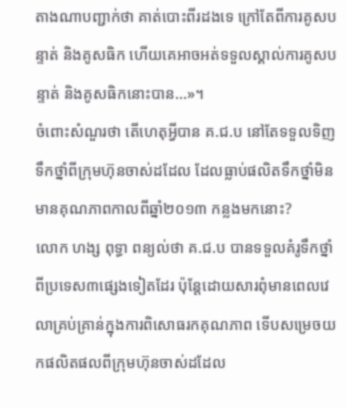តាងណាបញ្ជាក់ថា គាត់បោះពីរដងទេ ក្រៅតែពីការគូសបន្ទាត់ និងគូសធិក ហើយគេអាចអត់ទទួលស្គាល់ការគូសបន្ទាត់ និងគូសធិកនោះបាន...»។
ចំពោះសំណួរថា តើហេតុអ្វីបាន គ.ជ.ប នៅតែទទួលទិញទឹកថ្នាំពីក្រុមហ៊ុនចាស់ដដែល ដែលធ្លាប់ផលិតទឹកថ្នាំមិនមានគុណភាពកាលពីឆ្នាំ២០១៣ កន្លងមកនោះ?
លោក ហង្ស ពុទ្ធា ពន្យល់ថា គ.ជ.ប បានទទួលគំរូទឹកថ្នាំពីប្រទេស៣ផ្សេងទៀតដែរ ប៉ុន្តែដោយសារពុំមានពេលវេលាគ្រប់គ្រាន់ក្នុងការពិសោធរកគុណភាព ទើបសម្រេចយកផលិតផលពីក្រុមហ៊ុនចាស់ដដែល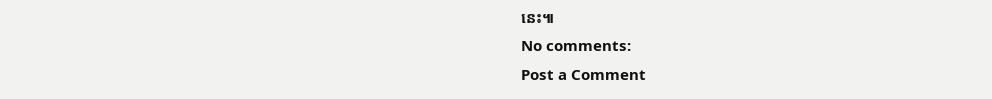នេះ៕
No comments:
Post a Comment